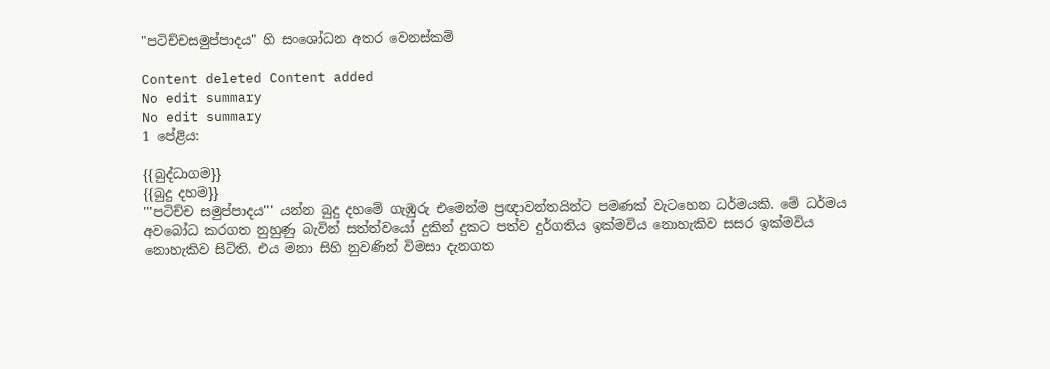"පටිච්චසමුප්පාදය" හි සංශෝධන අතර වෙනස්කම්

Content deleted Content added
No edit summary
No edit summary
1 පේළිය:

{{බුද්ධාගම}}
{{බුදු දහම}}
'''පටිච්ච සමුප්පාදය''' යන්න බුදු දහමේ ගැඹුරු එමෙන්ම ප්‍රඥාවන්තයින්ට පමණක් වැටහෙන ධර්මයකි. මේ ධර්මය අවබෝධ කරගත නුහුණු බැවින් සත්ත්වයෝ දුකින් දුකට පත්ව දුර්ගතිය ඉක්මවිය නොහැකිව සසර ඉක්මවිය නොහැකිව සිටිති. එය මනා සිහි නුවණින් විමසා දැනගත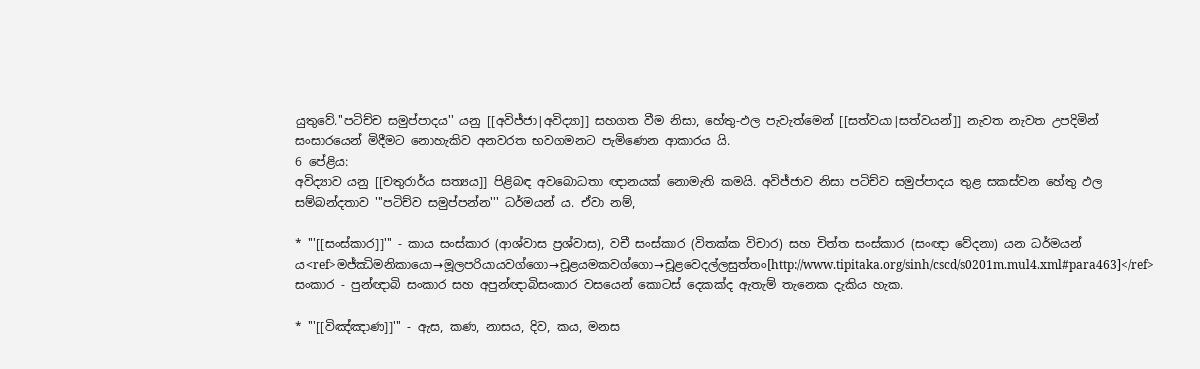යුතුවේ.''පටිච්ච සමුප්පාදය'' යනු [[අවිජ්ජා|අවිද්‍යා]] සහගත වීම නිසා, හේතු-ඵල පැවැත්මෙන් [[සත්වයා|සත්වයන්]] නැවත නැවත උපදිමින් සංසාරයෙන් මිදීමට නොහැකිව අනවරත භවගමනට පැමිණෙන ආකාරය යි.
6 පේළිය:
අවිද්‍යාව යනු [[චතුරාර්ය සත්‍යය]] පිළිබඳ අවබොධතා ඥානයක් නොමැති කමයි. අවිජ්ජාව නිසා පටිච්ව සමුප්පාදය තුළ සකස්වන හේතු ඵල සම්බන්දතාව '''පටිච්ව සමුප්පන්න''' ධර්මයන් ය. ඒවා නම්,

* '''[[සංස්කාර]]''' - කාය සංස්කාර (ආශ්වාස ප්‍රශ්වාස), වචී සංස්කාර (විතක්ක විචාර) සහ චිත්ත සංස්කාර (සංඥා වේදනා) යන ධර්මයන් ය<ref>මජ්‌ඣිමනිකායො→මූලපරියායවග්‌ගො→චූළයමකවග්‌ගො→චූළවෙදල්‌ලසුත්‌තං[http://www.tipitaka.org/sinh/cscd/s0201m.mul4.xml#para463]</ref> සංකාර - පුන්ඥාබි සංකාර සහ අපුන්ඥාබිසංකාර වසයෙන් කොටස් දෙකක්ද ඇතැම් තැනෙක දැකිය හැක.

* '''[[විඤ්ඤාණ]]''' - ඇස, කණ, නාසය, දිව, කය, මනස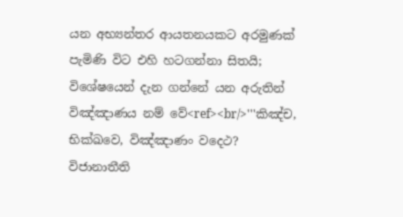යන අභ්‍යන්තර ආයතනයකට අරමුණක් පැමිණි විට එහි හටගන්නා සිතයි; විශේෂයෙන් දැන ගන්නේ යන අරුතින් විඤ්ඤාණය නම් වේ<ref><br/>'''කිඤ්‌ච, භික්‌ඛවෙ, විඤ්‌ඤාණං වදෙථ? විජානාතීති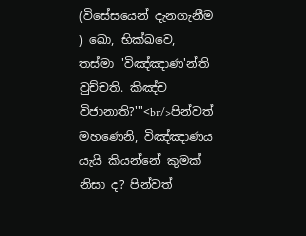(විසේසයෙන් දැනගැනීම ) ඛො, භික්‌ඛවෙ, තස්‌මා 'විඤ්‌ඤාණ'න්‌ති වුච්‌චති. කිඤ්‌ච විජානාති?'''<br/>පින්වත් මහණෙනි, විඤ්ඤාණය යැයි කියන්නේ කුමක් නිසා ද? පින්වත්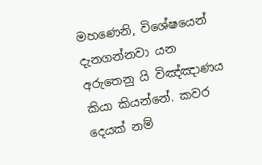මහණෙනි, විශේෂයෙන් දැනගන්නවා යන අරුතෙනු යි විඤ්ඤාණය කියා කියන්නේ. කවර දෙයක් නම්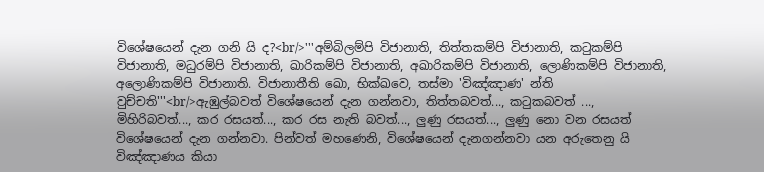විශේෂයෙන් දැන ගනි යි ද?<br/>'''අම්‌බිලම්‌පි විජානාති, තිත්‌තකම්‌පි විජානාති, කටුකම්‌පි විජානාති, මධුරම්‌පි විජානාති, ඛාරිකම්‌පි විජානාති, අඛාරිකම්‌පි විජානාති, ලොණිකම්‌පි විජානාති, අලොණිකම්‌පි විජානාති. විජානාතීති ඛො, භික්‌ඛවෙ, තස්‌මා 'විඤ්‌ඤාණ' න්‌ති වුච්‌චති'''<br/>ඇඹුල්බවත් විශේෂයෙන් දැන ගන්නවා, තිත්තබවත්..., කටුකබවත් ..., මිහිරිබවත්..., කර රසයත්..., කර රස නැති බවත්..., ලුණු රසයත්..., ලුණු නො වන රසයත් විශේෂයෙන් දැන ගන්නවා. පින්වත් මහණෙනි, විශේෂයෙන් දැනගන්නවා යන අරුතෙනු යි විඤ්ඤාණය කියා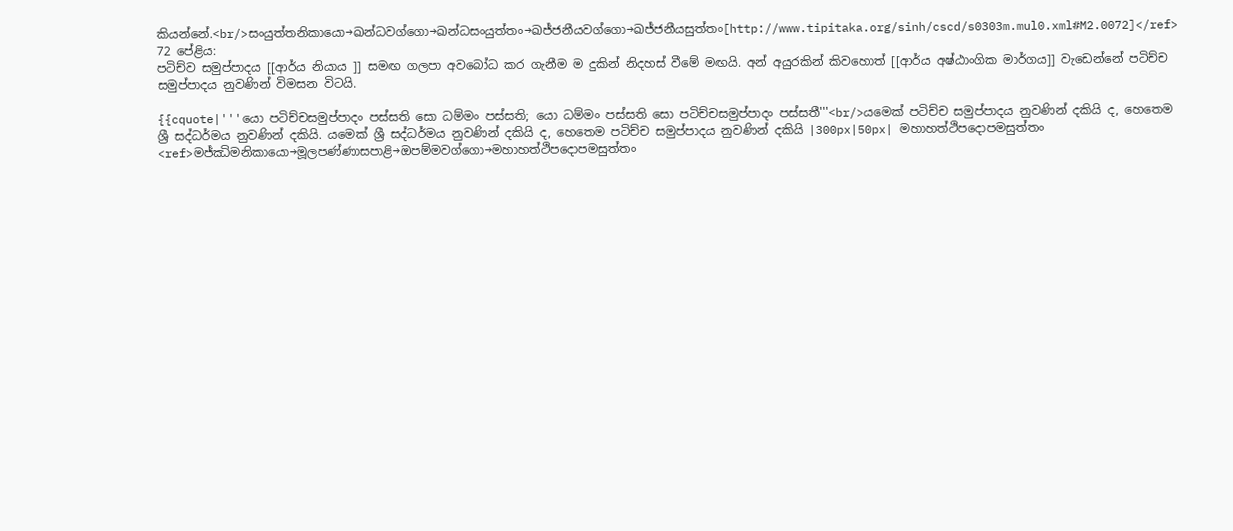කියන්නේ.<br/>සංයුත්‌තනිකායො→ඛන්‌ධවග්‌ගො→ඛන්‌ධසංයුත්‌තං→ඛජ්‌ජනීයවග්‌ගො→ඛජ්‌ජනීයසුත්‌තං[http://www.tipitaka.org/sinh/cscd/s0303m.mul0.xml#M2.0072]</ref>
72 පේළිය:
පටිච්ව සමුප්පාදය [[ආර්ය නියාය ]] සමඟ ගලපා අවබෝධ කර ගැනීම ම දුකින් නිදහස් වීමේ මඟයි. අන් අයුරකින් කිවහොත් [[ආර්ය අෂ්ඨාංගික මාර්ගය]] වැඩෙන්නේ පටිච්ච සමුප්පාදය නුවණින් විමසන විටයි.

{{cquote|'''යො පටිච්‌චසමුප්‌පාදං පස්‌සති සො ධම්‌මං පස්‌සති; යො ධම්‌මං පස්‌සති සො පටිච්‌චසමුප්‌පාදං පස්‌සතී'''<br/>යමෙක් පටිච්ච සමුප්පාදය නුවණින් දකියි ද, හෙතෙම ශ්‍රී සද්ධර්මය නුවණින් දකියි. යමෙක් ශ්‍රී සද්ධර්මය නුවණින් දකියි ද, හෙතෙම පටිච්ච සමුප්පාදය නුවණින් දකියි |300px|50px| මහාහත්‌ථිපදොපමසුත්‌තං <ref>මජ්‌ඣිමනිකායො→මූලපණ්‌ණාසපාළි→ඔපම්‌මවග්‌ගො→මහාහත්‌ථිපදොපමසුත්‌තං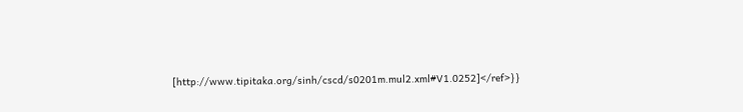[http://www.tipitaka.org/sinh/cscd/s0201m.mul2.xml#V1.0252]</ref>}}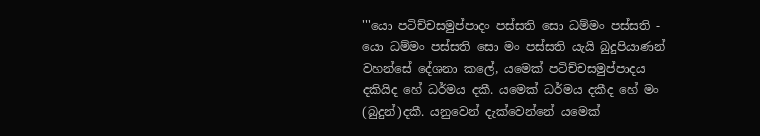'''යො පටිච්‌චසමුප්‌පාදං පස්‌සති සො ධම්‌මං පස්‌සති - යො ධම්‌මං පස්‌සති සො මං පස්සති යැයි බුදුපියාණන් වහන්සේ දේශනා කලේ, යමෙක් පටිච්‌චසමුප්‌පාදය දකියිද හේ ධර්මය දකී. යමෙක් ධර්මය දකීද හේ මං (බුදුන්)දකී. යනුවෙන් දැක්වෙන්නේ යමෙක්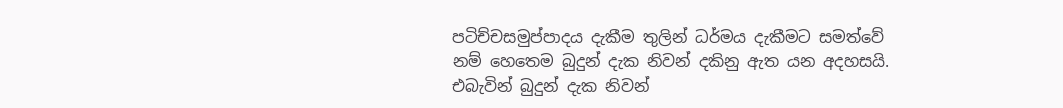පටිච්‌චසමුප්‌පාදය දැකීම තුලින් ධර්මය දැකීමට සමත්වේ නම් හෙතෙම බුදුන් දැක නිවන් දකිනු ඇත යන අදහසයි. එබැවින් බුදුන් දැක නිවන්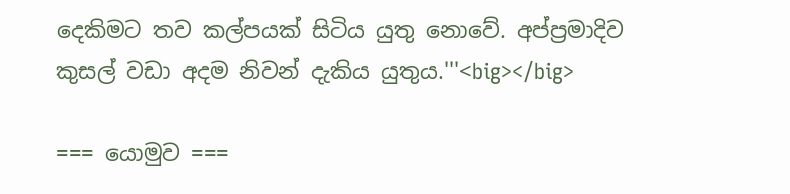දෙකිමට තව කල්පයක් සිටිය යුතු නොවේ. අප්ප්‍රමාදිව කුසල් වඩා අදම නිවන් දැකිය යුතුය.'''<big></big>

=== යොමුව ===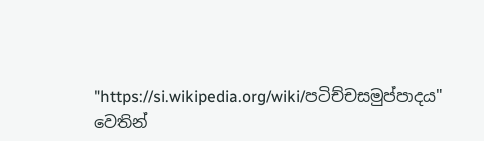"https://si.wikipedia.org/wiki/පටිච්චසමුප්පාදය" වෙතින්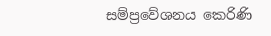සම්ප්‍රවේශනය කෙරිණි